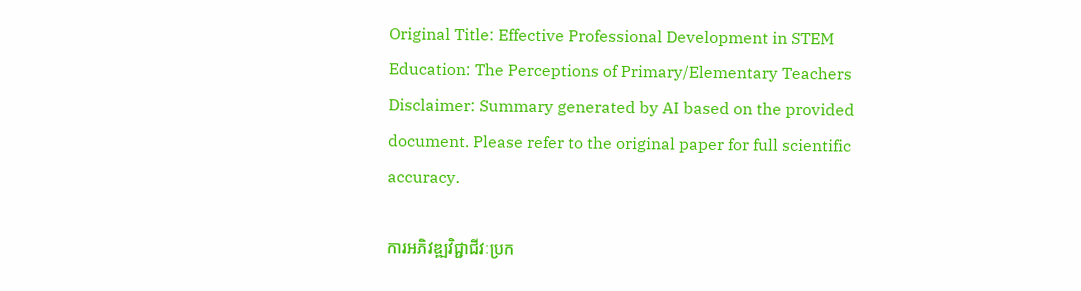Original Title: Effective Professional Development in STEM Education: The Perceptions of Primary/Elementary Teachers
Disclaimer: Summary generated by AI based on the provided document. Please refer to the original paper for full scientific accuracy.

ការអភិវឌ្ឍវិជ្ជាជីវៈប្រក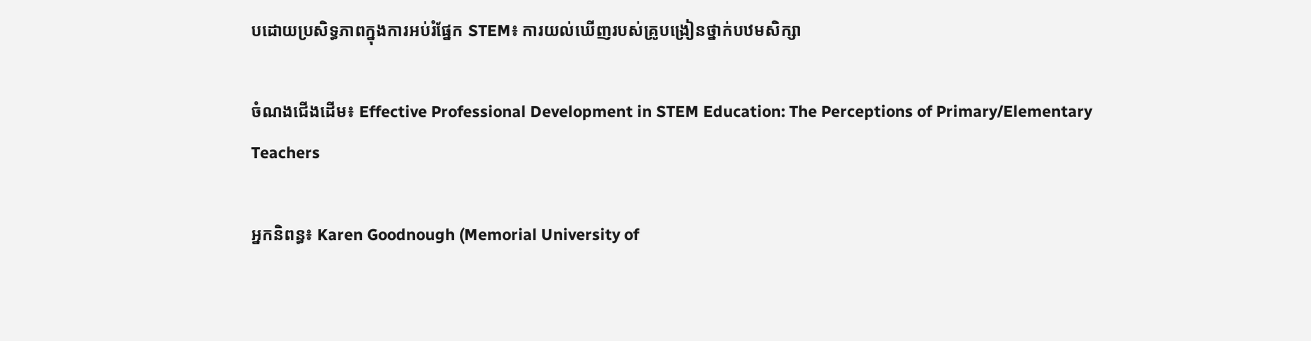បដោយប្រសិទ្ធភាពក្នុងការអប់រំផ្នែក STEM៖ ការយល់ឃើញរបស់គ្រូបង្រៀនថ្នាក់បឋមសិក្សា

ចំណងជើងដើម៖ Effective Professional Development in STEM Education: The Perceptions of Primary/Elementary Teachers

អ្នកនិពន្ធ៖ Karen Goodnough (Memorial University of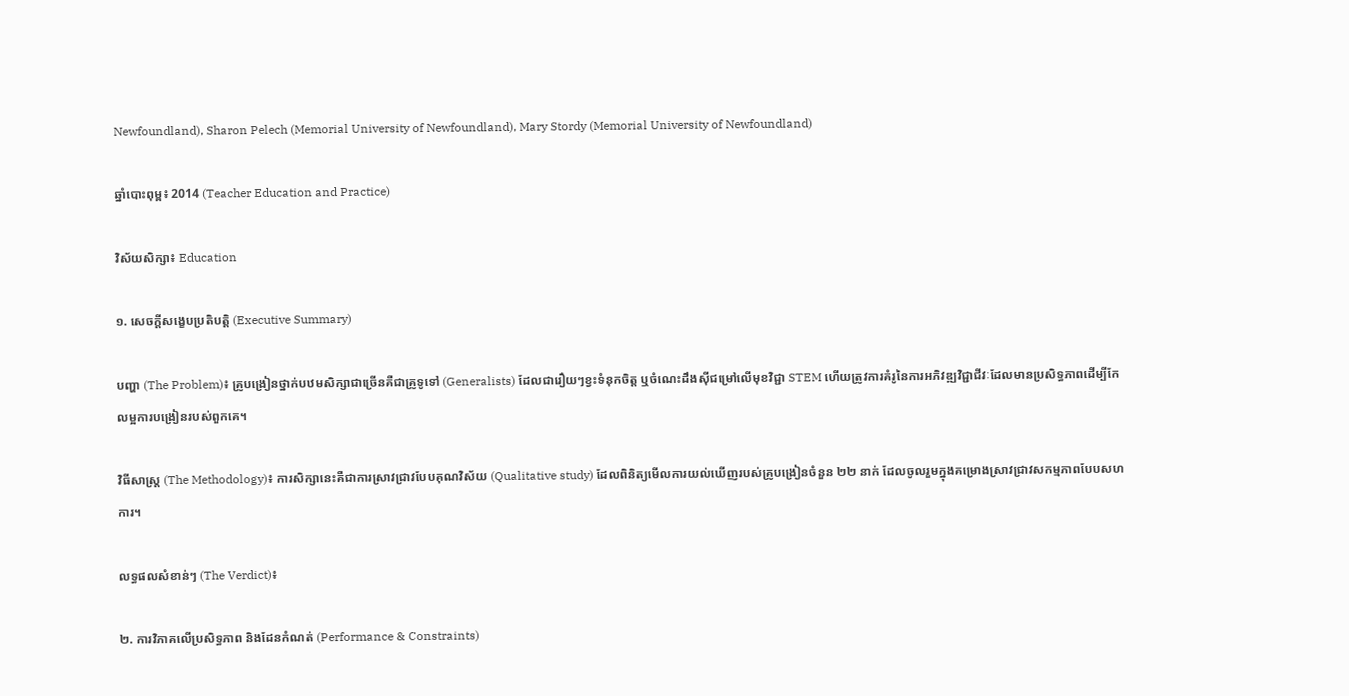Newfoundland), Sharon Pelech (Memorial University of Newfoundland), Mary Stordy (Memorial University of Newfoundland)

ឆ្នាំបោះពុម្ព៖ 2014 (Teacher Education and Practice)

វិស័យសិក្សា៖ Education

១. សេចក្តីសង្ខេបប្រតិបត្តិ (Executive Summary)

បញ្ហា (The Problem)៖ គ្រូបង្រៀនថ្នាក់បឋមសិក្សាជាច្រើនគឺជាគ្រូទូទៅ (Generalists) ដែលជារឿយៗខ្វះទំនុកចិត្ត ឬចំណេះដឹងស៊ីជម្រៅលើមុខវិជ្ជា STEM ហើយត្រូវការគំរូនៃការអភិវឌ្ឍវិជ្ជាជីវៈដែលមានប្រសិទ្ធភាពដើម្បីកែលម្អការបង្រៀនរបស់ពួកគេ។

វិធីសាស្ត្រ (The Methodology)៖ ការសិក្សានេះគឺជាការស្រាវជ្រាវបែបគុណវិស័យ (Qualitative study) ដែលពិនិត្យមើលការយល់ឃើញរបស់គ្រូបង្រៀនចំនួន ២២ នាក់ ដែលចូលរួមក្នុងគម្រោងស្រាវជ្រាវសកម្មភាពបែបសហការ។

លទ្ធផលសំខាន់ៗ (The Verdict)៖

២. ការវិភាគលើប្រសិទ្ធភាព និងដែនកំណត់ (Performance & Constraints)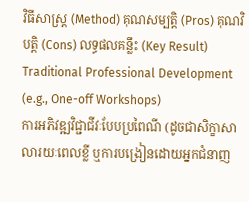វិធីសាស្ត្រ (Method) គុណសម្បត្តិ (Pros) គុណវិបត្តិ (Cons) លទ្ធផលគន្លឹះ (Key Result)
Traditional Professional Development (e.g., One-off Workshops)
ការអភិវឌ្ឍវិជ្ជាជីវៈបែបប្រពៃណី (ដូចជាសិក្ខាសាលារយៈពេលខ្លី ឬការបង្រៀនដោយអ្នកជំនាញ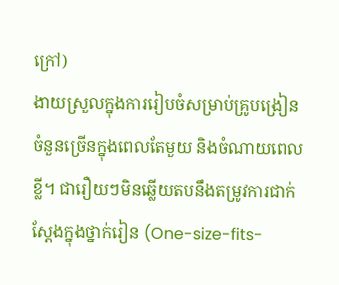ក្រៅ)
ងាយស្រួលក្នុងការរៀបចំសម្រាប់គ្រូបង្រៀនចំនួនច្រើនក្នុងពេលតែមួយ និងចំណាយពេលខ្លី។ ជារឿយៗមិនឆ្លើយតបនឹងតម្រូវការជាក់ស្តែងក្នុងថ្នាក់រៀន (One-size-fits-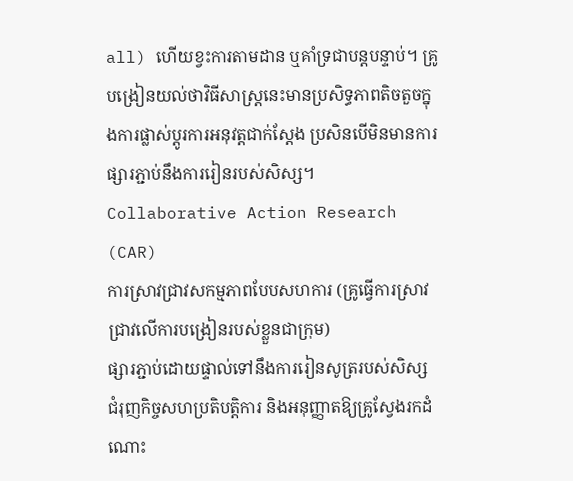all) ហើយខ្វះការតាមដាន ឬគាំទ្រជាបន្តបន្ទាប់។ គ្រូបង្រៀនយល់ថាវិធីសាស្ត្រនេះមានប្រសិទ្ធភាពតិចតួចក្នុងការផ្លាស់ប្តូរការអនុវត្តជាក់ស្តែង ប្រសិនបើមិនមានការផ្សារភ្ជាប់នឹងការរៀនរបស់សិស្ស។
Collaborative Action Research (CAR)
ការស្រាវជ្រាវសកម្មភាពបែបសហការ (គ្រូធ្វើការស្រាវជ្រាវលើការបង្រៀនរបស់ខ្លួនជាក្រុម)
ផ្សារភ្ជាប់ដោយផ្ទាល់ទៅនឹងការរៀនសូត្ររបស់សិស្ស ជំរុញកិច្ចសហប្រតិបត្តិការ និងអនុញ្ញាតឱ្យគ្រូស្វែងរកដំណោះ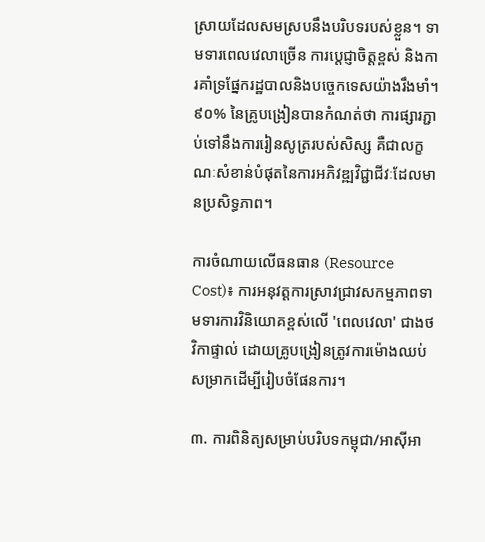ស្រាយដែលសមស្របនឹងបរិបទរបស់ខ្លួន។ ទាមទារពេលវេលាច្រើន ការប្តេជ្ញាចិត្តខ្ពស់ និងការគាំទ្រផ្នែករដ្ឋបាលនិងបច្ចេកទេសយ៉ាងរឹងមាំ។ ៩០% នៃគ្រូបង្រៀនបានកំណត់ថា ការផ្សារភ្ជាប់ទៅនឹងការរៀនសូត្ររបស់សិស្ស គឺជាលក្ខណៈសំខាន់បំផុតនៃការអភិវឌ្ឍវិជ្ជាជីវៈដែលមានប្រសិទ្ធភាព។

ការចំណាយលើធនធាន (Resource Cost)៖ ការអនុវត្តការស្រាវជ្រាវសកម្មភាពទាមទារការវិនិយោគខ្ពស់លើ 'ពេលវេលា' ជាងថវិកាផ្ទាល់ ដោយគ្រូបង្រៀនត្រូវការម៉ោងឈប់សម្រាកដើម្បីរៀបចំផែនការ។

៣. ការពិនិត្យសម្រាប់បរិបទកម្ពុជា/អាស៊ីអា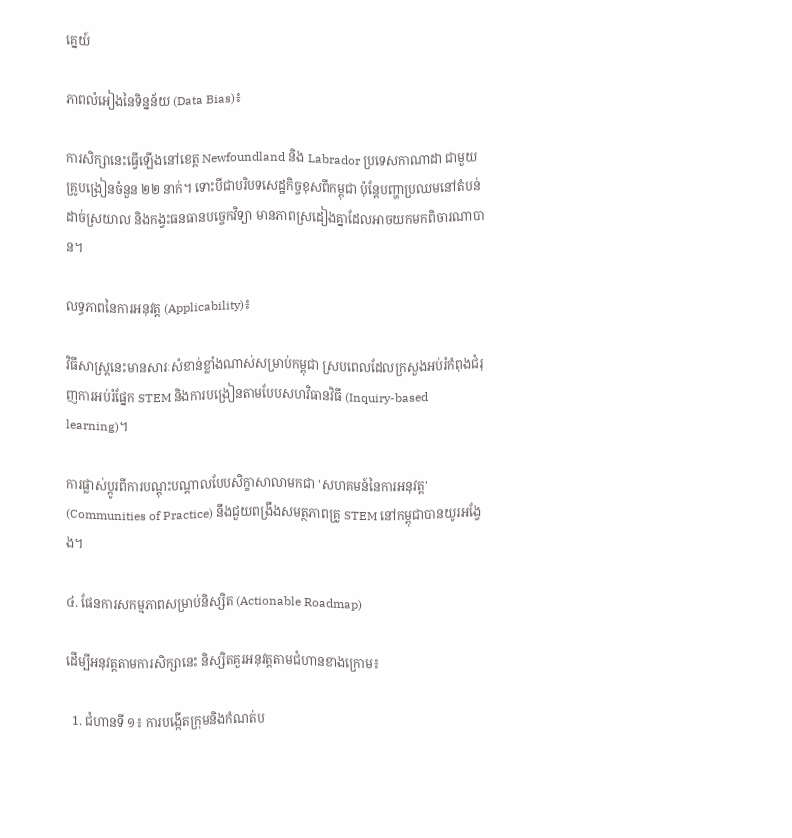គ្នេយ៍

ភាពលំអៀងនៃទិន្នន័យ (Data Bias)៖

ការសិក្សានេះធ្វើឡើងនៅខេត្ត Newfoundland និង Labrador ប្រទេសកាណាដា ជាមួយគ្រូបង្រៀនចំនួន ២២ នាក់។ ទោះបីជាបរិបទសេដ្ឋកិច្ចខុសពីកម្ពុជា ប៉ុន្តែបញ្ហាប្រឈមនៅតំបន់ដាច់ស្រយាល និងកង្វះធនធានបច្ចេកវិទ្យា មានភាពស្រដៀងគ្នាដែលអាចយកមកពិចារណាបាន។

លទ្ធភាពនៃការអនុវត្ត (Applicability)៖

វិធីសាស្ត្រនេះមានសារៈសំខាន់ខ្លាំងណាស់សម្រាប់កម្ពុជា ស្របពេលដែលក្រសួងអប់រំកំពុងជំរុញការអប់រំផ្នែក STEM និងការបង្រៀនតាមបែបសហវិធានវិធី (Inquiry-based learning)។

ការផ្លាស់ប្តូរពីការបណ្តុះបណ្តាលបែបសិក្ខាសាលាមកជា 'សហគមន៍នៃការអនុវត្ត' (Communities of Practice) នឹងជួយពង្រឹងសមត្ថភាពគ្រូ STEM នៅកម្ពុជាបានយូរអង្វែង។

៤. ផែនការសកម្មភាពសម្រាប់និស្សិត (Actionable Roadmap)

ដើម្បីអនុវត្តតាមការសិក្សានេះ និស្សិតគួរអនុវត្តតាមជំហានខាងក្រោម៖

  1. ជំហានទី ១៖ ការបង្កើតក្រុមនិងកំណត់ប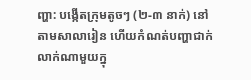ញ្ហា: បង្កើតក្រុមតូចៗ (២-៣ នាក់) នៅតាមសាលារៀន ហើយកំណត់បញ្ហាជាក់លាក់ណាមួយក្នុ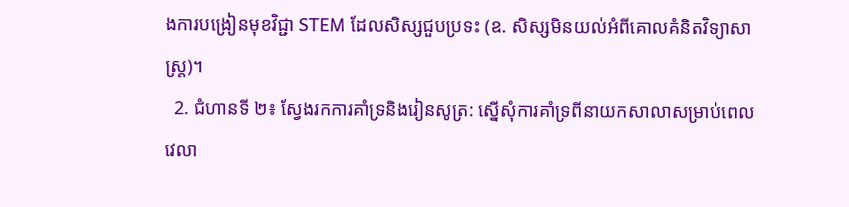ងការបង្រៀនមុខវិជ្ជា STEM ដែលសិស្សជួបប្រទះ (ឧ. សិស្សមិនយល់អំពីគោលគំនិតវិទ្យាសាស្ត្រ)។
  2. ជំហានទី ២៖ ស្វែងរកការគាំទ្រនិងរៀនសូត្រ: ស្នើសុំការគាំទ្រពីនាយកសាលាសម្រាប់ពេលវេលា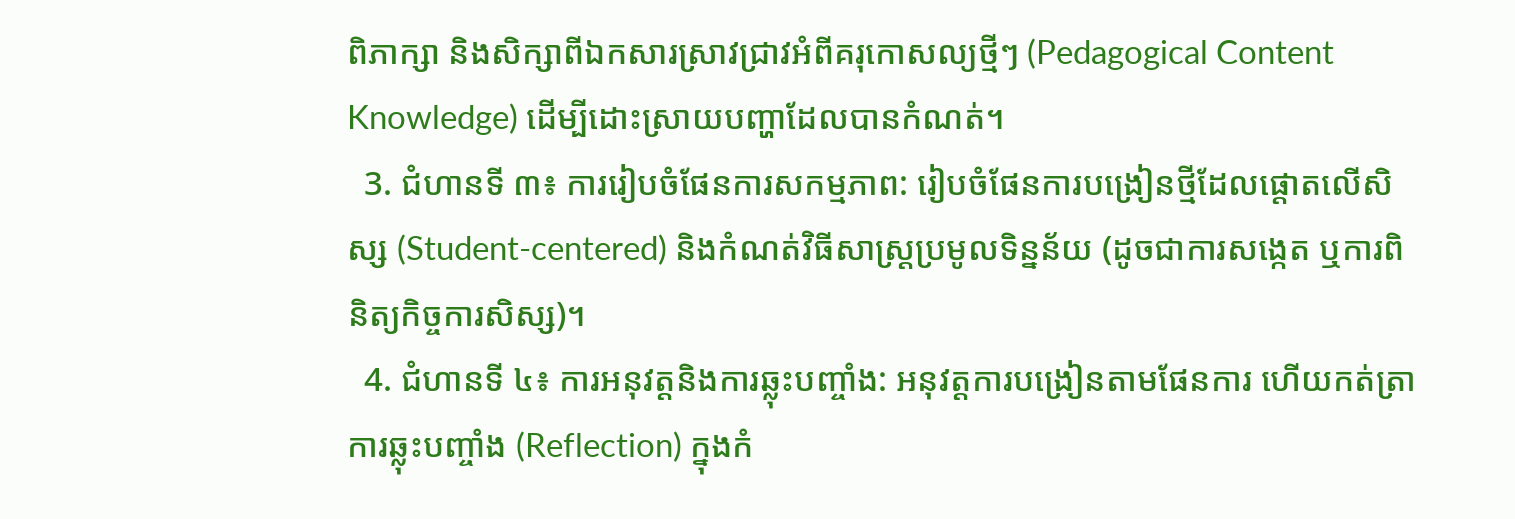ពិភាក្សា និងសិក្សាពីឯកសារស្រាវជ្រាវអំពីគរុកោសល្យថ្មីៗ (Pedagogical Content Knowledge) ដើម្បីដោះស្រាយបញ្ហាដែលបានកំណត់។
  3. ជំហានទី ៣៖ ការរៀបចំផែនការសកម្មភាព: រៀបចំផែនការបង្រៀនថ្មីដែលផ្តោតលើសិស្ស (Student-centered) និងកំណត់វិធីសាស្ត្រប្រមូលទិន្នន័យ (ដូចជាការសង្កេត ឬការពិនិត្យកិច្ចការសិស្ស)។
  4. ជំហានទី ៤៖ ការអនុវត្តនិងការឆ្លុះបញ្ចាំង: អនុវត្តការបង្រៀនតាមផែនការ ហើយកត់ត្រាការឆ្លុះបញ្ចាំង (Reflection) ក្នុងកំ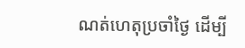ណត់ហេតុប្រចាំថ្ងៃ ដើម្បី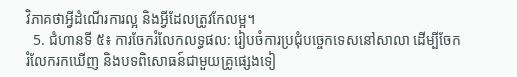វិភាគថាអ្វីដំណើរការល្អ និងអ្វីដែលត្រូវកែលម្អ។
  5. ជំហានទី ៥៖ ការចែករំលែកលទ្ធផល: រៀបចំការប្រជុំបច្ចេកទេសនៅសាលា ដើម្បីចែករំលែករកឃើញ និងបទពិសោធន៍ជាមួយគ្រូផ្សេងទៀ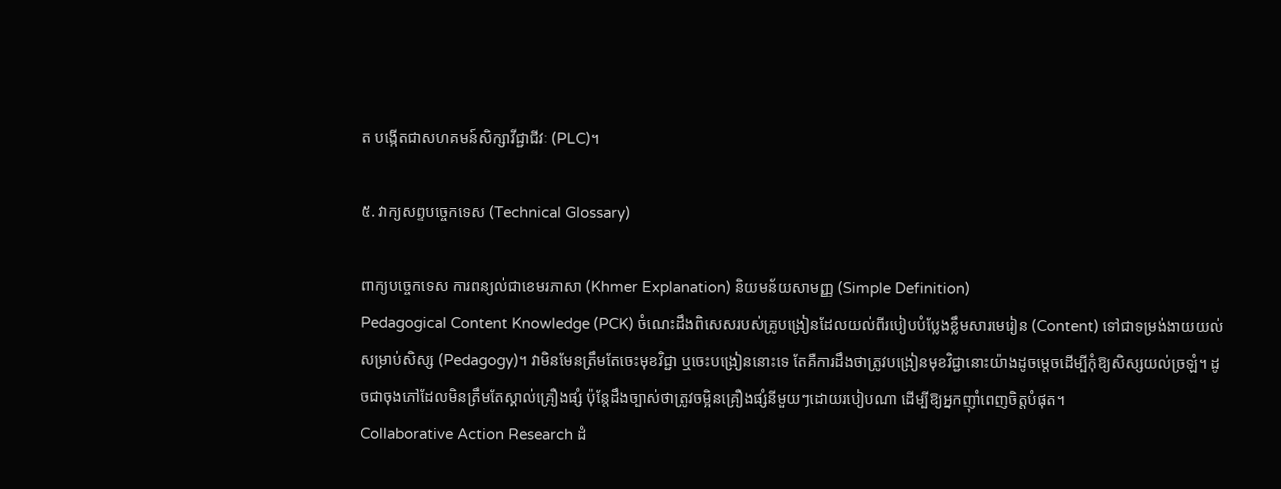ត បង្កើតជាសហគមន៍សិក្សាវីជ្ជាជីវៈ (PLC)។

៥. វាក្យសព្ទបច្ចេកទេស (Technical Glossary)

ពាក្យបច្ចេកទេស ការពន្យល់ជាខេមរភាសា (Khmer Explanation) និយមន័យសាមញ្ញ (Simple Definition)
Pedagogical Content Knowledge (PCK) ចំណេះដឹងពិសេសរបស់គ្រូបង្រៀនដែលយល់ពីរបៀបបំប្លែងខ្លឹមសារមេរៀន (Content) ទៅជាទម្រង់ងាយយល់សម្រាប់សិស្ស (Pedagogy)។ វាមិនមែនត្រឹមតែចេះមុខវិជ្ជា ឬចេះបង្រៀននោះទេ តែគឺការដឹងថាត្រូវបង្រៀនមុខវិជ្ជានោះយ៉ាងដូចម្តេចដើម្បីកុំឱ្យសិស្សយល់ច្រឡំ។ ដូចជាចុងភៅដែលមិនត្រឹមតែស្គាល់គ្រឿងផ្សំ ប៉ុន្តែដឹងច្បាស់ថាត្រូវចម្អិនគ្រឿងផ្សំនីមួយៗដោយរបៀបណា ដើម្បីឱ្យអ្នកញ៉ាំពេញចិត្តបំផុត។
Collaborative Action Research ដំ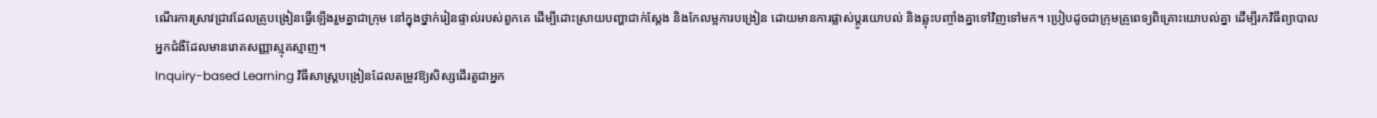ណើរការស្រាវជ្រាវដែលគ្រូបង្រៀនធ្វើឡើងរួមគ្នាជាក្រុម នៅក្នុងថ្នាក់រៀនផ្ទាល់របស់ពួកគេ ដើម្បីដោះស្រាយបញ្ហាជាក់ស្តែង និងកែលម្អការបង្រៀន ដោយមានការផ្លាស់ប្តូរយោបល់ និងឆ្លុះបញ្ចាំងគ្នាទៅវិញទៅមក។ ប្រៀបដូចជាក្រុមគ្រូពេទ្យពិគ្រោះយោបល់គ្នា ដើម្បីរកវិធីព្យាបាលអ្នកជំងឺដែលមានរោគសញ្ញាស្មុគស្មាញ។
Inquiry-based Learning វិធីសាស្ត្របង្រៀនដែលតម្រូវឱ្យសិស្សដើរតួជាអ្នក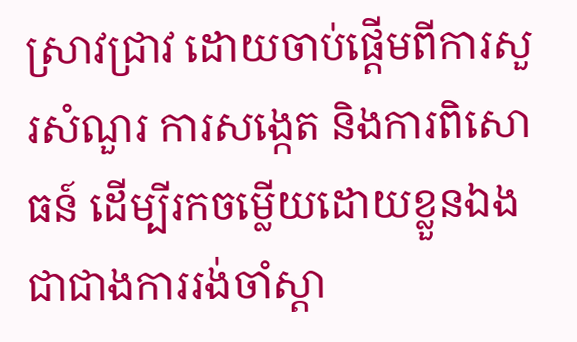ស្រាវជ្រាវ ដោយចាប់ផ្តើមពីការសួរសំណួរ ការសង្កេត និងការពិសោធន៍ ដើម្បីរកចម្លើយដោយខ្លួនឯង ជាជាងការរង់ចាំស្តា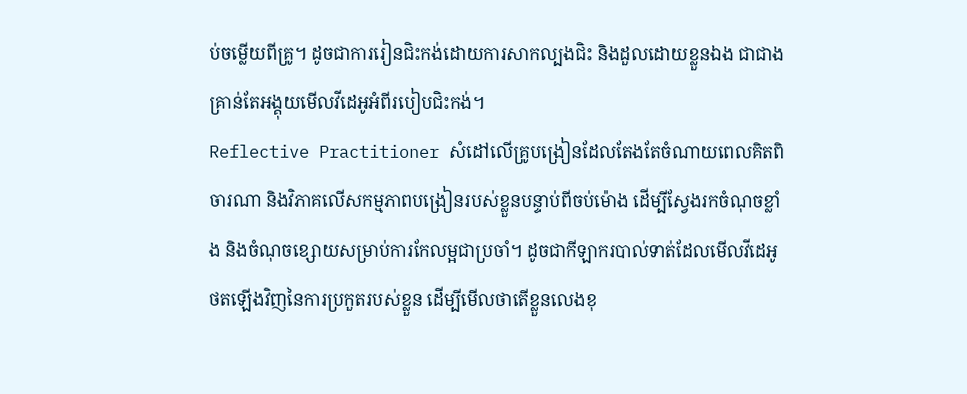ប់ចម្លើយពីគ្រូ។ ដូចជាការរៀនជិះកង់ដោយការសាកល្បងជិះ និងដួលដោយខ្លួនឯង ជាជាងគ្រាន់តែអង្គុយមើលវីដេអូអំពីរបៀបជិះកង់។
Reflective Practitioner សំដៅលើគ្រូបង្រៀនដែលតែងតែចំណាយពេលគិតពិចារណា និងវិភាគលើសកម្មភាពបង្រៀនរបស់ខ្លួនបន្ទាប់ពីចប់ម៉ោង ដើម្បីស្វែងរកចំណុចខ្លាំង និងចំណុចខ្សោយសម្រាប់ការកែលម្អជាប្រចាំ។ ដូចជាកីឡាករបាល់ទាត់ដែលមើលវីដេអូថតឡើងវិញនៃការប្រកួតរបស់ខ្លួន ដើម្បីមើលថាតើខ្លួនលេងខុ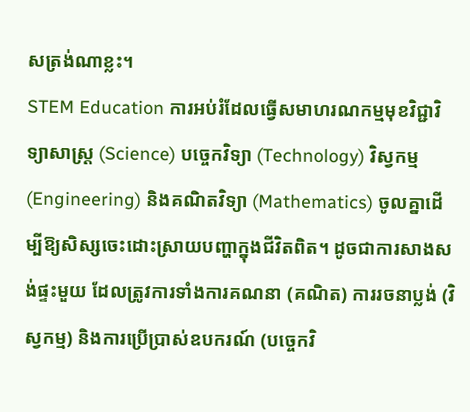សត្រង់ណាខ្លះ។
STEM Education ការអប់រំដែលធ្វើសមាហរណកម្មមុខវិជ្ជាវិទ្យាសាស្ត្រ (Science) បច្ចេកវិទ្យា (Technology) វិស្វកម្ម (Engineering) និងគណិតវិទ្យា (Mathematics) ចូលគ្នាដើម្បីឱ្យសិស្សចេះដោះស្រាយបញ្ហាក្នុងជីវិតពិត។ ដូចជាការសាងសង់ផ្ទះមួយ ដែលត្រូវការទាំងការគណនា (គណិត) ការរចនាប្លង់ (វិស្វកម្ម) និងការប្រើប្រាស់ឧបករណ៍ (បច្ចេកវិ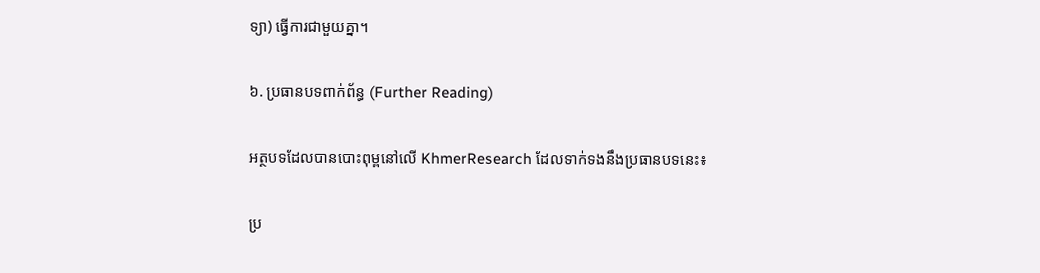ទ្យា) ធ្វើការជាមួយគ្នា។

៦. ប្រធានបទពាក់ព័ន្ធ (Further Reading)

អត្ថបទដែលបានបោះពុម្ពនៅលើ KhmerResearch ដែលទាក់ទងនឹងប្រធានបទនេះ៖

ប្រ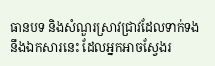ធានបទ និងសំណួរស្រាវជ្រាវដែលទាក់ទងនឹងឯកសារនេះ ដែលអ្នកអាចស្វែងរ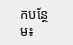កបន្ថែម៖